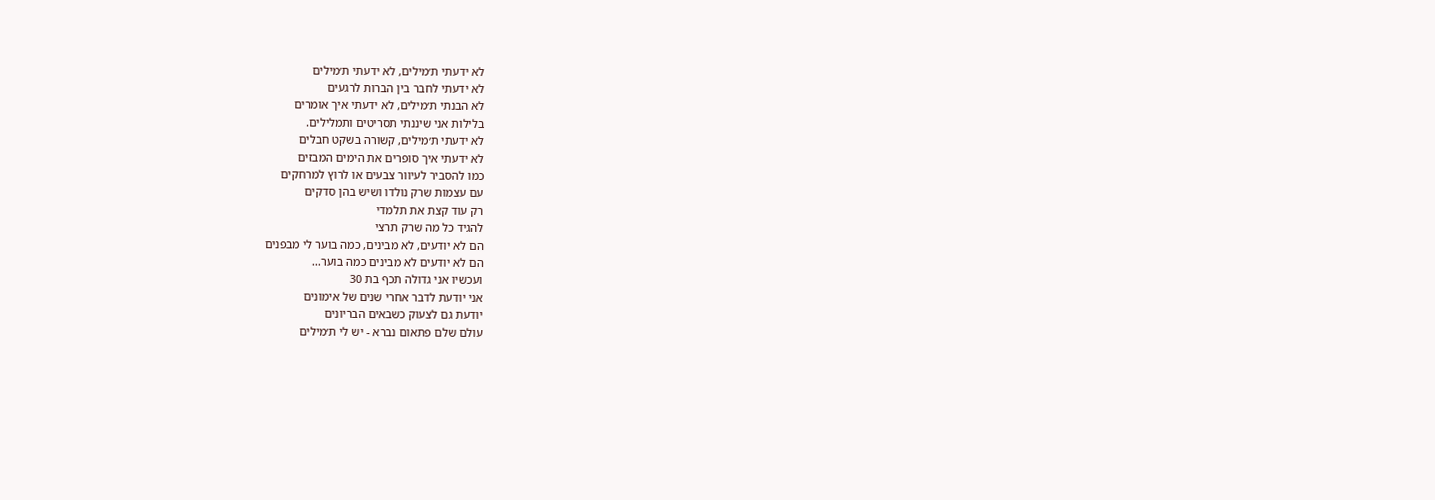לא ידעתי ת׳מילים, לא ידעתי ת׳מילים
לא ידעתי לחבר בין הברות לרגעים
לא הבנתי ת׳מילים, לא ידעתי איך אומרים
בלילות אני שיננתי תסריטים ותמלילים.
לא ידעתי ת׳מילים, קשורה בשקט חבלים
לא ידעתי איך סופרים את הימים המבזים
כמו להסביר לעיוור צבעים או לרוץ למרחקים
עם עצמות שרק נולדו ושיש בהן סדקים
רק עוד קצת את תלמדי
להגיד כל מה שרק תרצי
הם לא יודעים, לא מבינים, כמה בוער לי מבפנים
הם לא יודעים לא מבינים כמה בוער...
ועכשיו אני גדולה תכף בת 30
אני יודעת לדבר אחרי שנים של אימונים
יודעת גם לצעוק כשבאים הבריונים
עולם שלם פתאום נברא - יש לי ת׳מילים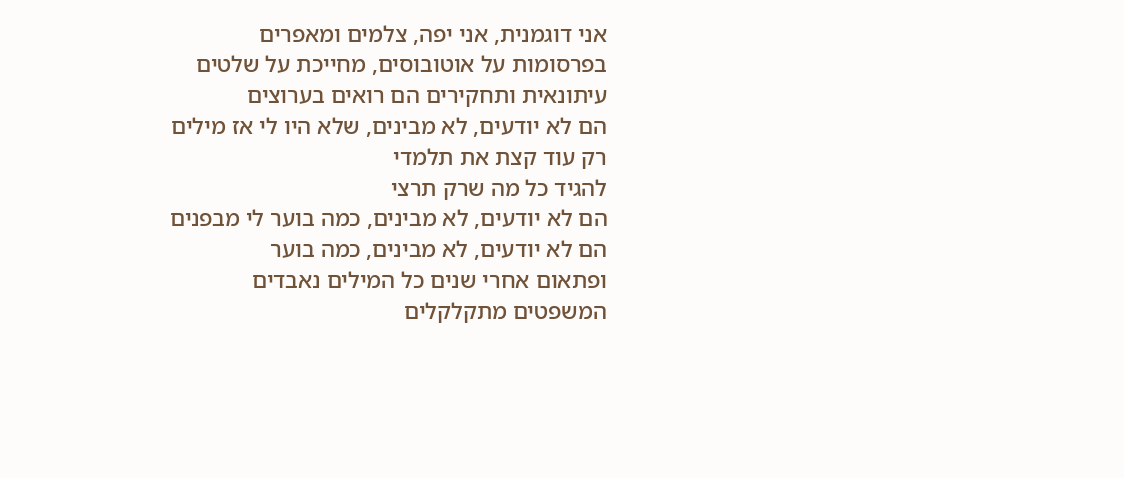אני דוגמנית, אני יפה, צלמים ומאפרים
בפרסומות על אוטובוסים, מחייכת על שלטים
עיתונאית ותחקירים הם רואים בערוצים
הם לא יודעים, לא מבינים, שלא היו לי אז מילים
רק עוד קצת את תלמדי
להגיד כל מה שרק תרצי
הם לא יודעים, לא מבינים, כמה בוער לי מבפנים
הם לא יודעים, לא מבינים, כמה בוער
ופתאום אחרי שנים כל המילים נאבדים
המשפטים מתקלקלים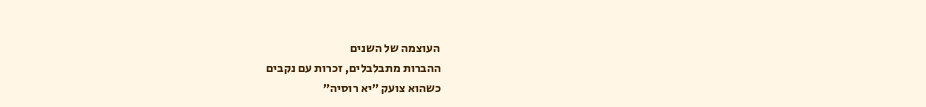העוצמה של השנים
ההברות מתבלבלים, זכרות עם נקבים
כשהוא צועק ״יא רוסיה״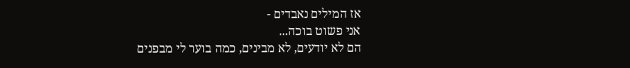אז המילים נאבדים -
אני פשוט בוכה...
הם לא יודעים, לא מבינים, כמה בוער לי מבפנים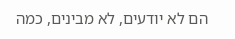הם לא יודעים, לא מבינים, כמה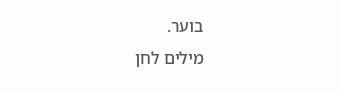בוער.
מילים לחן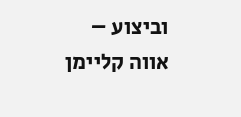וביצוע – אווה קליימן